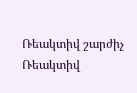Ռեակտիվ շարժիչ
Ռեակտիվ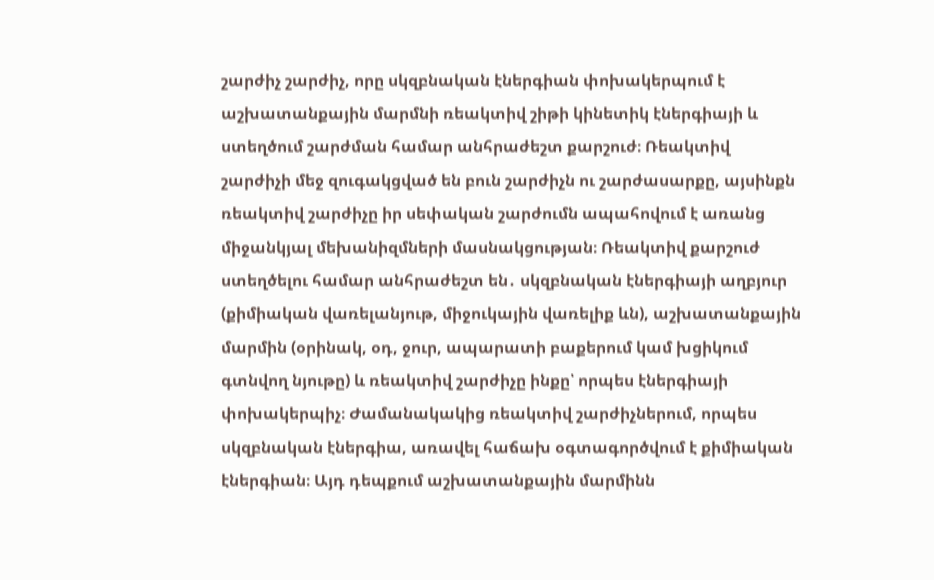շարժիչ շարժիչ, որը սկզբնական էներգիան փոխակերպում է աշխատանքային մարմնի ռեակտիվ շիթի կինետիկ էներգիայի և ստեղծում շարժման համար անհրաժեշտ քարշուժ։ Ռեակտիվ շարժիչի մեջ զուգակցված են բուն շարժիչն ու շարժասարքը, այսինքն ռեակտիվ շարժիչը իր սեփական շարժումն ապահովում է առանց միջանկյալ մեխանիզմների մասնակցության։ Ռեակտիվ քարշուժ ստեղծելու համար անհրաժեշտ են․ սկզբնական էներգիայի աղբյուր (քիմիական վառելանյութ, միջուկային վառելիք ևն), աշխատանքային մարմին (օրինակ, օդ, ջուր, ապարատի բաքերում կամ խցիկում գտնվող նյութը) և ռեակտիվ շարժիչը ինքը՝ որպես էներգիայի փոխակերպիչ։ Ժամանակակից ռեակտիվ շարժիչներում, որպես սկզբնական էներգիա, առավել հաճախ օգտագործվում է քիմիական էներգիան։ Այդ դեպքում աշխատանքային մարմինն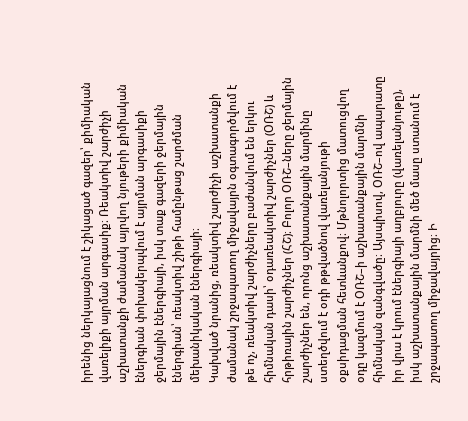իրենից ներկայացնում է շիկացած գազեր՝ քիմիական վառելիքի այրման արգասիք։ Ռեակտիվ շարժիչի աշխատանքի ժամանակ այրվող նյութերի քիմիական էներգիան փոխակերպվում է այրման արգասիքի ջերմային էներգիայի, իսկ տաք գազերի ջերմային էներգիան՝ ռեակտիվ շիթի համընթաց շարժման մեխանիկական էներգիայի։
Կախված նրանից, ռեակտիվ շարժիչի աշխատանքի ժամանակ շրջապատող միջավայրն օգտագործվում է թե ոչ, ռեակտիվ շարժիչները բաժանվում են երկու հիմնական դասի՝ օդառեակտիվ շարժիչներ (ՕՌՇ) և հրթիռային շարժիչներ (ՀՇ)։ Բոլոր ՕՌՇ–ները ջերմային շարժիչներ են, որոնց աշխատանքային մարմինը ստեղծվում է օդի թթվածնով վառելանյութի օքսիդացման հետևանքով։ Մթնոլորտից մատուցվող օդը կազմում է ՕՌՇ–ի աշխատանքային մարմնի հիմնական զանգվածը։ Այսպիսով, ՕՌՇ–ով ապարատը իր վրա է կրում էներգիայի աղբյուրը (վառելանյութը), իսկ աշխատանքային մարմնի մեծ մասը ստանում է շրջապատող միջավայրից։ Ի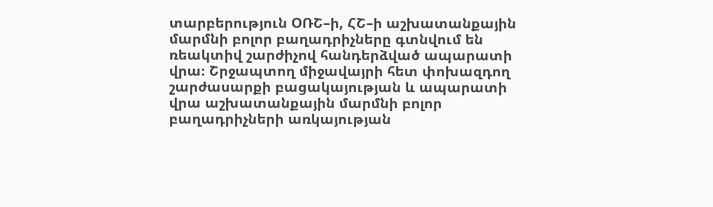տարբերություն ՕՌՇ–ի, ՀՇ–ի աշխատանքային մարմնի բոլոր բաղադրիչները գտնվում են ռեակտիվ շարժիչով հանդերձված ապարատի վրա։ Շրջապտող միջավայրի հետ փոխազդող շարժասարքի բացակայության և ապարատի վրա աշխատանքային մարմնի բոլոր բաղադրիչների առկայության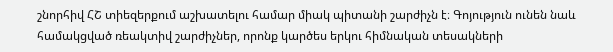շնորհիվ ՀՇ տիեզերքում աշխատելու համար միակ պիտանի շարժիչն է։ Գոյություն ունեն նաև համակցված ռեակտիվ շարժիչներ, որոնք կարծես երկու հիմնական տեսակների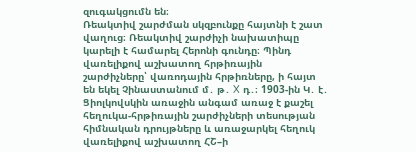զուգակցումն են։
Ռեակտիվ շարժման սկզբունքը հայտնի է շատ վաղուց։ Ռեակտիվ շարժիչի նախատիպը կարելի է համարել Հերոնի գունդը։ Պինդ վառելիքով աշխատող հրթիռային շարժիչները՝ վառոդային հրթիռները, ի հայտ են եկել Չինաստանում մ․ թ․ X դ․։ 1903-ին Կ․ է․ Ցիոլկովսկին առաջին անգամ առաջ է քաշել հեղուկա-հրթիռային շարժիչների տեսության հիմնական դրույթները և առաջարկել հեղուկ վառելիքով աշխատող ՀՇ–ի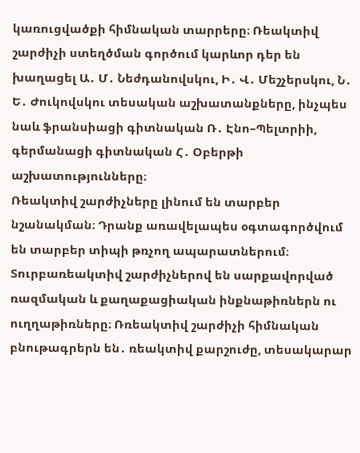կառուցվածքի հիմնական տարրերը։ Ռեակտիվ շարժիչի ստեղծման գործում կարևոր դեր են խաղացել Ա․ Մ․ Նեժդանովսկու, Ի․ Վ․ Մեշչերսկու, Ն․ Ե․ Ժուկովսկու տեսական աշխատանքները, ինչպես նաև ֆրանսիացի գիտնական Ռ․ Էնո–Պելտրիի, գերմանացի գիտնական Հ․ Օբերթի աշխատությունները։
Ռեակտիվ շարժիչները լինում են տարբեր նշանակման։ Դրանք առավելապես օգտագործվում են տարբեր տիպի թռչող ապարատներում։ Տուրբառեակտիվ շարժիչներով են սարքավորված ռազմական և քաղաքացիական ինքնաթիռներն ու ուղղաթիռները։ Ռռեակտիվ շարժիչի հիմնական բնութագրերն են․ ռեակտիվ քարշուժը, տեսակարար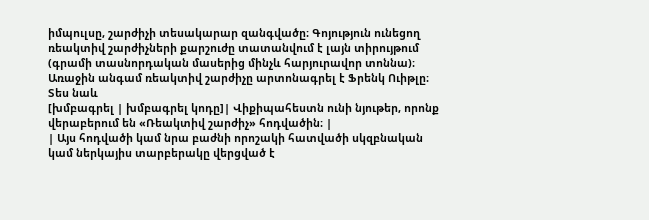իմպուլսը, շարժիչի տեսակարար զանգվածը։ Գոյություն ունեցող ռեակտիվ շարժիչների քարշուժը տատանվում է լայն տիրույթում (գրամի տասնորդական մասերից մինչև հարյուրավոր տոննա)։
Առաջին անգամ ռեակտիվ շարժիչը արտոնագրել է Ֆրենկ Ուիթլը։
Տես նաև
[խմբագրել | խմբագրել կոդը]| Վիքիպահեստն ունի նյութեր, որոնք վերաբերում են «Ռեակտիվ շարժիչ» հոդվածին։ |
| Այս հոդվածի կամ նրա բաժնի որոշակի հատվածի սկզբնական կամ ներկայիս տարբերակը վերցված է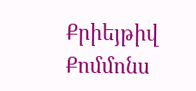Քրիեյթիվ Քոմմոնս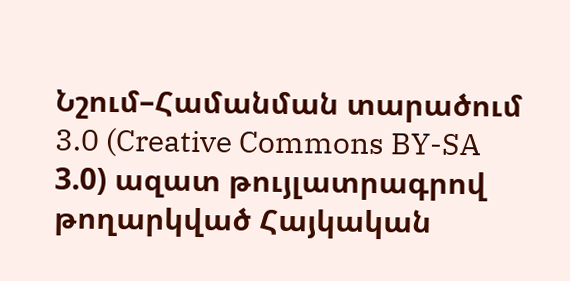Նշում–Համանման տարածում 3.0 (Creative Commons BY-SA 3.0) ազատ թույլատրագրով թողարկված Հայկական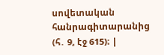սովետական հանրագիտարանից (հ․ 9, էջ 615)։ |